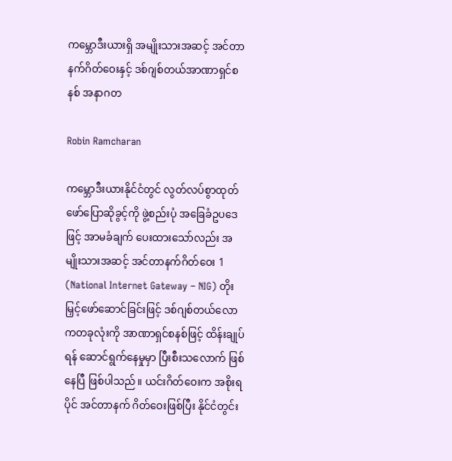ကမ္ဘောဒီးယားရှိ အမျိုးသားအဆင့် အင်တာနက်ဂိတ်ဝေးနှင့် ဒစ်ဂျစ်တယ်အာဏာရှင်စနစ် အနာဂတ

Robin Ramcharan

ကမ္ဘောဒီးယားနိုင်ငံတွင် လွတ်လပ်စွာထုတ်ဖော်ပြောဆိုခွင့်ကို ဖွဲ့စည်းပုံ အခြေခံဥပဒေဖြင့် အာမခံချက် ပေးထားသော်လည်း အမျိုးသားအဆင့် အင်တာနက်ဂိတ်ဝေး 1  (National Internet Gateway – NIG) တိုးမြှင့်ဖော်ဆောင်ခြင်းဖြင့် ဒစ်ဂျစ်တယ်လောကတခုလုံးကို အာဏာရှင်စနစ်ဖြင့် ထိန်းချုပ်ရန် ဆောင်ရွက်နေမှုမှာ ပြီးစီးသလောက် ဖြစ်နေပြီ ဖြစ်ပါသည်။ ယင်းဂိတ်ဝေးက အစိုးရပိုင် အင်တာနက် ဂိတ်ဝေးဖြစ်ပြီး နိုင်ငံတွင်း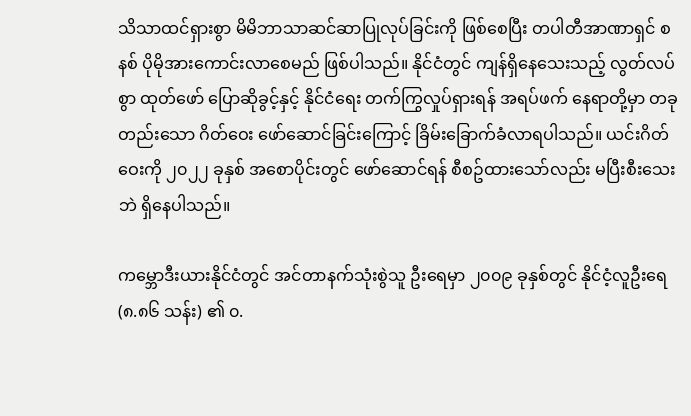သိသာထင်ရှားစွာ မိမိဘာသာဆင်ဆာပြုလုပ်ခြင်းကို ဖြစ်စေပြီး တပါတီအာဏာရှင် စနစ် ပိုမိုအားကောင်းလာစေမည် ဖြစ်ပါသည်။ နိုင်ငံတွင် ကျန်ရှိနေသေးသည့် လွတ်လပ်စွာ ထုတ်ဖော် ပြောဆိုခွင့်နှင့် နိုင်ငံရေး တက်ကြွလှုပ်ရှားရန် အရပ်ဖက် နေရာတို့မှာ တခုတည်းသော ဂိတ်ဝေး ဖော်ဆောင်ခြင်းကြောင့် ခြိမ်းခြောက်ခံလာရပါသည်။ ယင်းဂိတ်ဝေးကို ၂၀၂၂ ခုနှစ် အစောပိုင်းတွင် ဖော်ဆောင်ရန် စီစဥ်ထားသော်လည်း မပြီးစီးသေးဘဲ ရှိနေပါသည်။

ကမ္ဘောဒီးယားနိုင်ငံတွင် အင်တာနက်သုံးစွဲသူ ဦးရေမှာ ၂၀၀၉ ခုနှစ်တွင် နိုင်ငံ့လူဦးရေ (၈.၈၆ သန်း) ၏ ၀.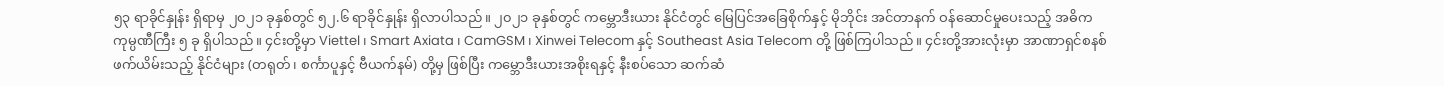၅၃ ရာခိုင်နှုန်း ရှိရာမှ ၂၀၂၁ ခုနှစ်တွင် ၅၂.၆ ရာခိုင်နှုန်း ရှိလာပါသည်။ ၂၀၂၁ ခုနှစ်တွင် ကမ္ဘောဒီးယား နိုင်ငံတွင် မြေပြင်အခြေစိုက်နှင့် မိုဘိုင်း အင်တာနက် ဝန်ဆောင်မှုပေးသည့် အဓိက ကုမ္ပဏီကြီး ၅ ခု ရှိပါသည်။ ၄င်းတို့မှာ Viettel ၊ Smart Axiata ၊ CamGSM ၊ Xinwei Telecom နှင့် Southeast Asia Telecom တို့ ဖြစ်ကြပါသည်။ ၄င်းတို့အားလုံးမှာ အာဏာရှင်စနစ်ဖက်ယိမ်းသည့် နိုင်ငံများ (တရုတ်၊ စင်္ကာပူနှင့် ဗီယက်နမ်) တို့မှ ဖြစ်ပြီး ကမ္ဘောဒီးယားအစိုးရနှင့် နီးစပ်သော ဆက်ဆံ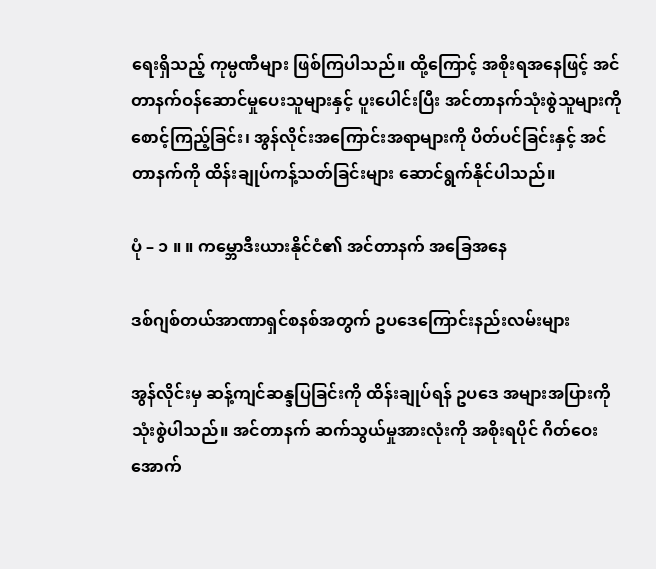ရေးရှိသည့် ကုမ္ပဏီများ ဖြစ်ကြပါသည်။ ထို့ကြောင့် အစိုးရအနေဖြင့် အင်တာနက်ဝန်ဆောင်မှုပေးသူများနှင့် ပူးပေါင်းပြီး အင်တာနက်သုံးစွဲသူများကို စောင့်ကြည့်ခြင်း၊ အွန်လိုင်းအကြောင်းအရာများကို ပိတ်ပင်ခြင်းနှင့် အင်တာနက်ကို ထိန်းချုပ်ကန့်သတ်ခြင်းများ ဆောင်ရွက်နိုင်ပါသည်။

ပုံ – ၁ ။ ။ ကမ္ဘောဒီးယားနိုင်ငံ၏ အင်တာနက် အခြေအနေ

ဒစ်ဂျစ်တယ်အာဏာရှင်စနစ်အတွက် ဥပဒေကြောင်းနည်းလမ်းများ

အွန်လိုင်းမှ ဆန့်ကျင်ဆန္ဒပြခြင်းကို ထိန်းချုပ်ရန် ဥပဒေ အများအပြားကို သုံးစွဲပါသည်။ အင်တာနက် ဆက်သွယ်မှုအားလုံးကို အစိုးရပိုင် ဂိတ်ဝေးအောက်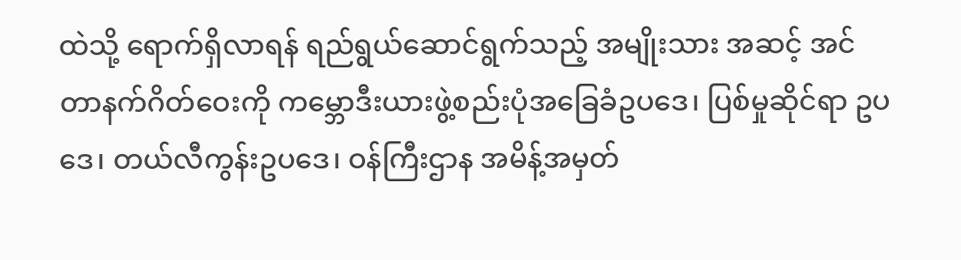ထဲသို့ ရောက်ရှိလာရန် ရည်ရွယ်ဆောင်ရွက်သည့် အမျိုးသား အဆင့် အင်တာနက်ဂိတ်ဝေးကို ကမ္ဘောဒီးယားဖွဲ့စည်းပုံအခြေခံဥပဒေ၊ ပြစ်မှုဆိုင်ရာ ဥပဒေ၊ တယ်လီကွန်းဥပဒေ၊ ဝန်ကြီးဌာန အမိန့်အမှတ်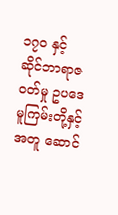၁၇၀ နှင့် ဆိုင်ဘာရာဇဝတ်မှု ဥပဒေ မူကြမ်းတို့နှင့် အတူ ဆောင်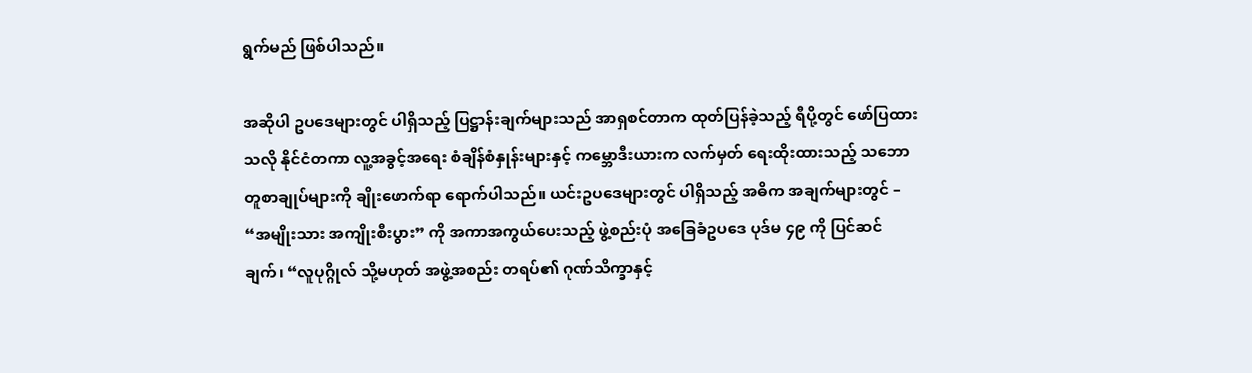ရွက်မည် ဖြစ်ပါသည်။

အဆိုပါ ဥပဒေများတွင် ပါရှိသည့် ပြဋ္ဌာန်းချက်များသည် အာရှစင်တာက ထုတ်ပြန်ခဲ့သည့် ရီပို့တွင် ဖော်ပြထားသလို နိုင်ငံတကာ လူ့အခွင့်အရေး စံချိန်စံနှုန်းများနှင့် ကမ္ဘောဒီးယားက လက်မှတ် ရေးထိုးထားသည့် သဘောတူစာချုပ်များကို ချိုးဖောက်ရာ ရောက်ပါသည်။ ယင်းဥပဒေများတွင် ပါရှိသည့် အဓိက အချက်များတွင် – “အမျိုးသား အကျိုးစီးပွား” ကို အကာအကွယ်ပေးသည့် ဖွဲ့စည်းပုံ အခြေခံဥပဒေ ပုဒ်မ ၄၉ ကို ပြင်ဆင်ချက်၊ “လူပုဂ္ဂိုလ် သို့မဟုတ် အဖွဲ့အစည်း တရပ်၏ ဂုဏ်သိက္ခာနှင့်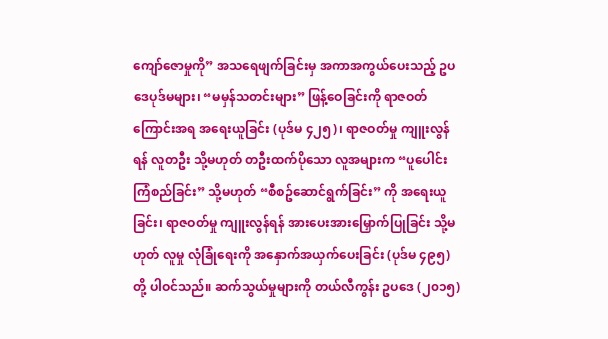ကျော်ဇောမှုကို” အသရေဖျက်ခြင်းမှ အကာအကွယ်ပေးသည့် ဥပဒေပုဒ်မများ၊ “မမှန်သတင်းများ” ဖြန့်ဝေခြင်းကို ရာဇဝတ်ကြောင်းအရ အရေးယူခြင်း (ပုဒ်မ ၄၂၅)၊ ရာဇဝတ်မှု ကျူးလွန်ရန် လူတဦး သို့မဟုတ် တဦးထက်ပိုသော လူအများက “ပူပေါင်းကြံစည်ခြင်း” သို့မဟုတ် “စီစဥ်ဆောင်ရွက်ခြင်း” ကို အရေးယူခြင်း၊ ရာဇဝတ်မှု ကျူးလွန်ရန် အားပေးအားမြှောက်ပြုခြင်း သို့မဟုတ် လူမှု လုံခြုံရေးကို အနှောက်အယှက်ပေးခြင်း (ပုဒ်မ ၄၉၅) တို့ ပါဝင်သည်။ ဆက်သွယ်မှုများကို တယ်လီကွန်း ဥပဒေ (၂၀၁၅)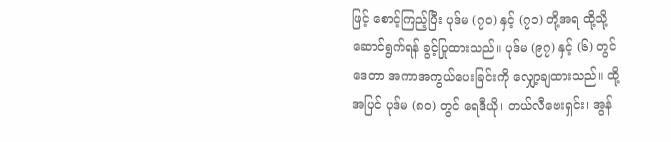ဖြင့် စောင့်ကြည့်ပြီး ပုဒ်မ (၇၀) နှင့် (၇၁) တို့အရ ထို့သို့ ဆောင်ရွက်ရန် ခွင့်ပြုထားသည်။ ပုဒ်မ (၉၇) နှင့် (၆) တွင် ဒေတာ အကာအကွယ်ပေးခြင်းကို လျှော့ချထားသည်။ ထို့အပြင် ပုဒ်မ (၈၀) တွင် ရေဒီယို၊ တယ်လီဗေးရှင်း၊ အွန်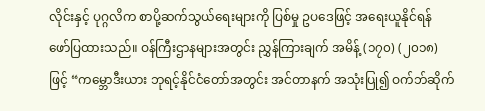လိုင်းနှင့် ပုဂ္ဂလိက စာပို့ဆက်သွယ်ရေးများကို ပြစ်မှု ဥပဒေဖြင့် အရေးယူနိုင်ရန် ဖော်ပြထားသည်။ ဝန်ကြီးဌာနများအတွင်း ညွှန်ကြားချက် အမိန့် (၁၇၀) (၂၀၁၈) ဖြင့် “ကမ္ဘောဒီးယား ဘုရင့်နိုင်ငံတော်အတွင်း အင်တာနက် အသုံးပြု၍ ဝက်ဘ်ဆိုက်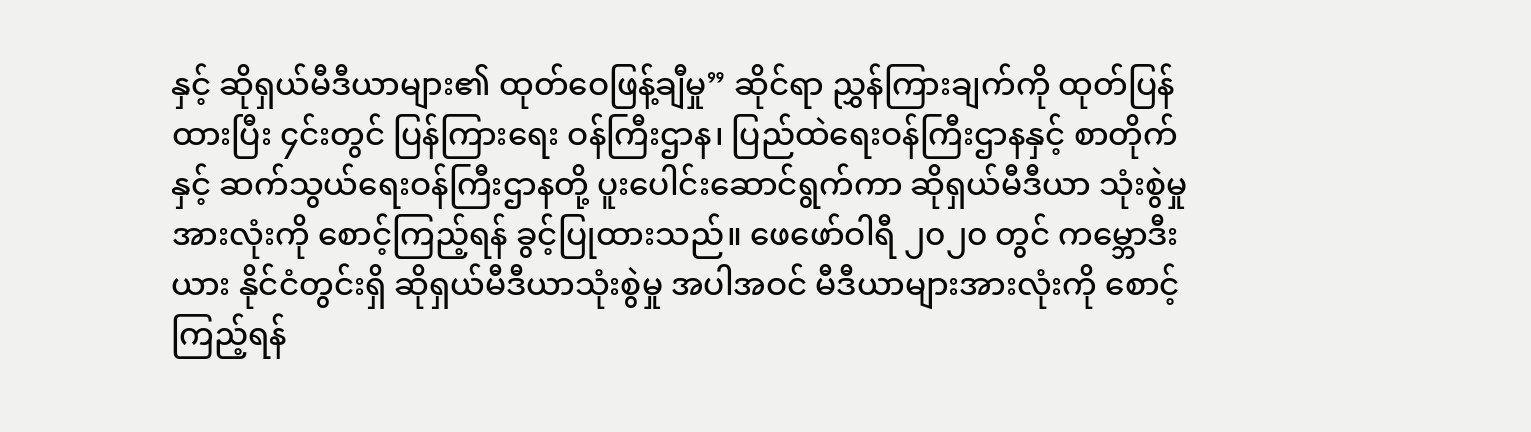နှင့် ဆိုရှယ်မီဒီယာများ၏ ထုတ်ဝေဖြန့်ချီမှု” ဆိုင်ရာ ညွှန်ကြားချက်ကို ထုတ်ပြန်ထားပြီး ၄င်းတွင် ပြန်ကြားရေး ဝန်ကြီးဌာန၊ ပြည်ထဲရေးဝန်ကြီးဌာနနှင့် စာတိုက်နှင့် ဆက်သွယ်ရေးဝန်ကြီးဌာနတို့ ပူးပေါင်းဆောင်ရွက်ကာ ဆိုရှယ်မီဒီယာ သုံးစွဲမှုအားလုံးကို စောင့်ကြည့်ရန် ခွင့်ပြုထားသည်။ ဖေဖော်ဝါရီ ၂၀၂၀ တွင် ကမ္ဘောဒီးယား နိုင်ငံတွင်းရှိ ဆိုရှယ်မီဒီယာသုံးစွဲမှု အပါအဝင် မီဒီယာများအားလုံးကို စောင့်ကြည့်ရန်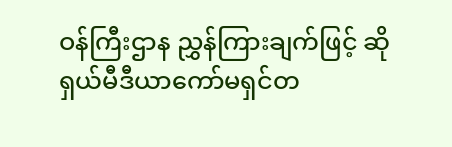ဝန်ကြီးဌာန ညွှန်ကြားချက်ဖြင့် ဆိုရှယ်မီဒီယာကော်မရှင်တ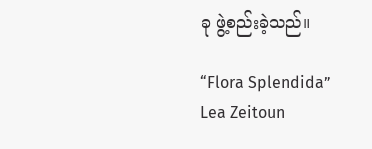ခု ဖွဲ့စည်းခဲ့သည်။

“Flora Splendida” Lea Zeitoun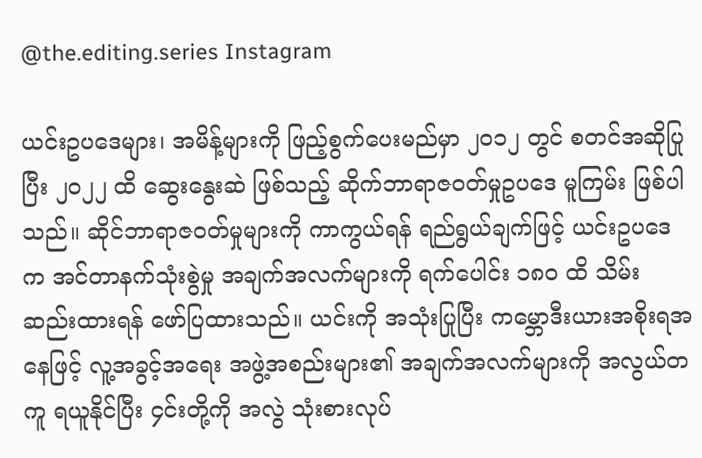@the.editing.series Instagram

ယင်းဥပဒေများ၊ အမိန့်များကို ဖြည့်စွက်ပေးမည်မှာ ၂၀၁၂ တွင် စတင်အဆိုပြုပြီး ၂၀၂၂ ထိ ဆွေးနွေးဆဲ ဖြစ်သည့် ဆိုက်ဘာရာဇဝတ်မှုဥပဒေ မူကြမ်း ဖြစ်ပါသည်။ ဆိုင်ဘာရာဇဝတ်မှုများကို ကာကွယ်ရန် ရည်ရွယ်ချက်ဖြင့် ယင်းဥပဒေက အင်တာနက်သုံးစွဲမှု အချက်အလက်များကို ရက်ပေါင်း ၁၈၀ ထိ သိမ်းဆည်းထားရန် ဖော်ပြထားသည်။ ယင်းကို အသုံးပြုပြီး ကမ္ဘောဒီးယားအစိုးရအနေဖြင့် လူ့အခွင့်အရေး အဖွဲ့အစည်းများ၏ အချက်အလက်များကို အလွယ်တကူ ရယူနိုင်ပြီး ၄င်းတို့ကို အလွဲ သုံးစားလုပ်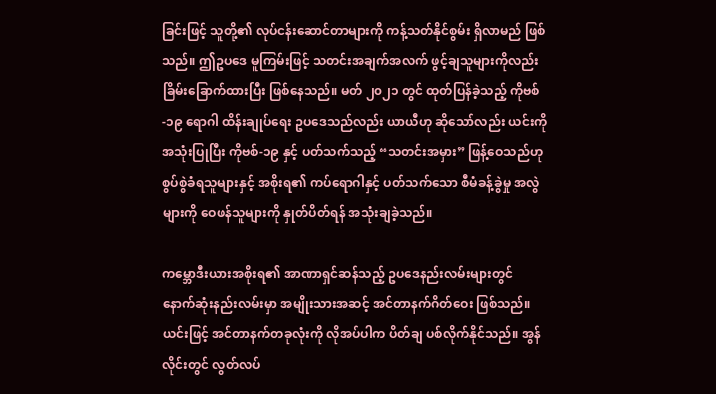ခြင်းဖြင့် သူတို့၏ လုပ်ငန်းဆောင်တာများကို ကန့်သတ်နိုင်စွမ်း ရှိလာမည် ဖြစ်သည်။ ဤဥပဒေ မူကြမ်းဖြင့် သတင်းအချက်အလက် ဖွင့်ချသူများကိုလည်း ခြိမ်းခြောက်ထားပြီး ဖြစ်နေသည်။ မတ် ၂၀၂၁ တွင် ထုတ်ပြန်ခဲ့သည့် ကိုဗစ်-၁၉ ရောဂါ ထိန်းချုပ်ရေး ဥပဒေသည်လည်း ယာယီဟု ဆိုသော်လည်း ယင်းကို အသုံးပြုပြီး ကိုဗစ်-၁၉ နှင့် ပတ်သက်သည့် “သတင်းအမှား” ဖြန့်ဝေသည်ဟု စွပ်စွဲခံရသူများနှင့် အစိုးရ၏ ကပ်ရောဂါနှင့် ပတ်သက်သော စီမံခန့်ခွဲမှု အလွဲများကို ဝေဖန်သူများကို နှုတ်ပိတ်ရန် အသုံးချခဲ့သည်။

ကမ္ဘောဒီးယားအစိုးရ၏ အာဏာရှင်ဆန်သည့် ဥပဒေနည်းလမ်းများတွင် နောက်ဆုံးနည်းလမ်းမှာ အမျိုးသားအဆင့် အင်တာနက်ဂိတ်ဝေး ဖြစ်သည်။ ယင်းဖြင့် အင်တာနက်တခုလုံးကို လိုအပ်ပါက ပိတ်ချ ပစ်လိုက်နိုင်သည်။ အွန်လိုင်းတွင် လွတ်လပ်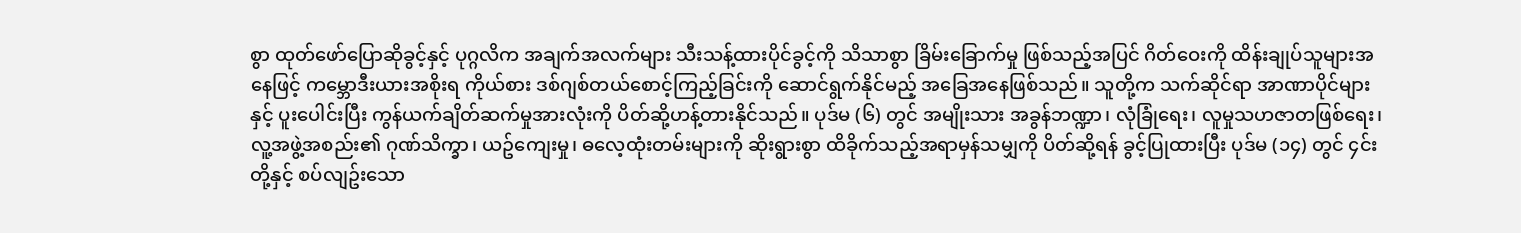စွာ ထုတ်ဖော်ပြောဆိုခွင့်နှင့် ပုဂ္ဂလိက အချက်အလက်များ သီးသန့်ထားပိုင်ခွင့်ကို သိသာစွာ ခြိမ်းခြောက်မှု ဖြစ်သည့်အပြင် ဂိတ်ဝေးကို ထိန်းချုပ်သူများအနေဖြင့် ကမ္ဘောဒီးယားအစိုးရ ကိုယ်စား ဒစ်ဂျစ်တယ်စောင့်ကြည့်ခြင်းကို ဆောင်ရွက်နိုင်မည့် အခြေအနေဖြစ်သည်။ သူတို့က သက်ဆိုင်ရာ အာဏာပိုင်များနှင့် ပူးပေါင်းပြီး ကွန်ယက်ချိတ်ဆက်မှုအားလုံးကို ပိတ်ဆို့ဟန့်တားနိုင်သည်။ ပုဒ်မ (၆) တွင် အမျိုးသား အခွန်ဘဏ္ဍာ၊ လုံခြုံရေး၊ လူမှုသဟဇာတဖြစ်ရေး၊ လူ့အဖွဲ့အစည်း၏ ဂုဏ်သိက္ခာ၊ ယဥ်ကျေးမှု၊ ဓလေ့ထုံးတမ်းများကို ဆိုးရွားစွာ ထိခိုက်သည့်အရာမှန်သမျှကို ပိတ်ဆို့ရန် ခွင့်ပြုထားပြီး ပုဒ်မ (၁၄) တွင် ၄င်းတို့နှင့် စပ်လျဥ်းသော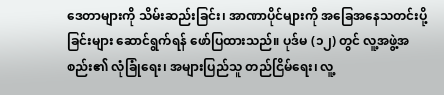ဒေတာများကို သိမ်းဆည်းခြင်း၊ အာဏာပိုင်များကို အခြေအနေသတင်းပို့ခြင်းများ ဆောင်ရွက်ရန် ဖော်ပြထားသည်။ ပုဒ်မ (၁၂) တွင် လူ့အဖွဲ့အစည်း၏ လုံခြုံရေး၊ အများပြည်သူ တည်ငြိမ်ရေး၊ လူ့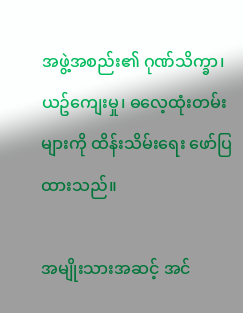အဖွဲ့အစည်း၏ ဂုဏ်သိက္ခာ၊ ယဥ်ကျေးမှု၊ ဓလေ့ထုံးတမ်းများကို ထိန်းသိမ်းရေး ဖော်ပြထားသည်။

အမျိုးသားအဆင့် အင်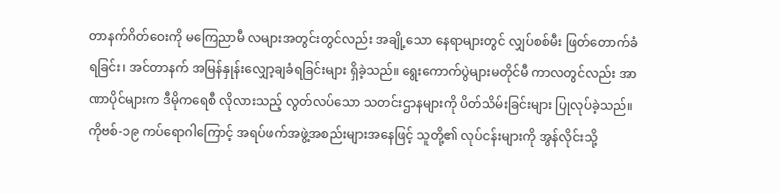တာနက်ဂိတ်ဝေးကို မကြေညာမီ လများအတွင်းတွင်လည်း အချို့သော နေရာများတွင် လျှပ်စစ်မီး ဖြတ်တောက်ခံရခြင်း၊ အင်တာနက် အမြန်နှုန်းလျှော့ချခံရခြင်းများ ရှိခဲ့သည်။ ရွေးကောက်ပွဲများမတိုင်မီ ကာလတွင်လည်း အာဏာပိုင်များက ဒီမိုကရေစီ လိုလားသည့် လွတ်လပ်သော သတင်းဌာနများကို ပိတ်သိမ်းခြင်းများ ပြုလုပ်ခဲ့သည်။ ကိုဗစ်-၁၉ ကပ်ရောဂါကြောင့် အရပ်ဖက်အဖွဲ့အစည်းများအနေဖြင့် သူတို့၏ လုပ်ငန်းများကို အွန်လိုင်းသို့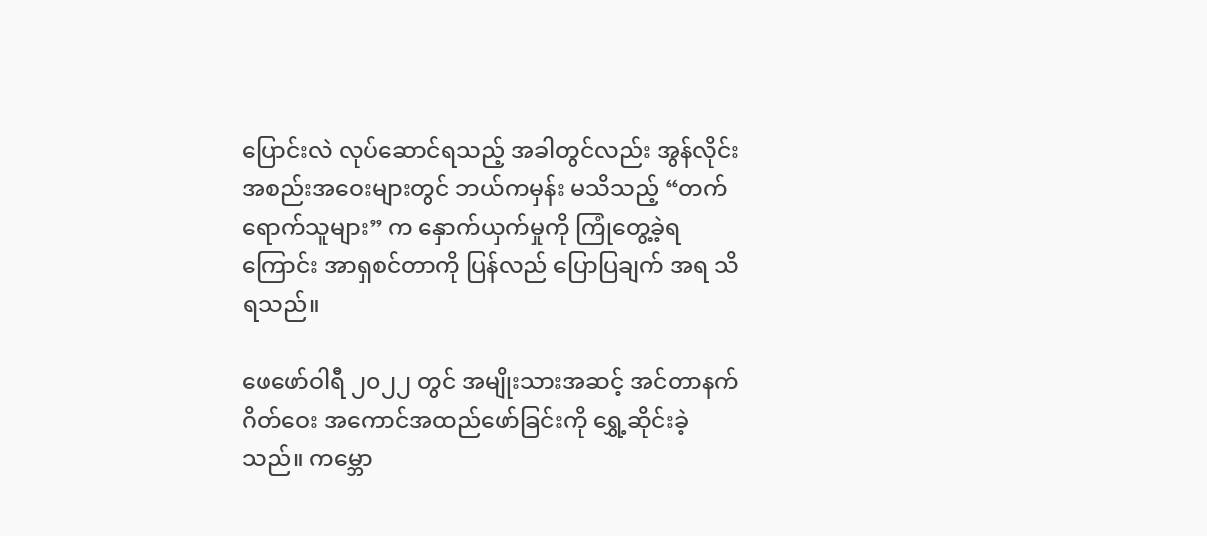ပြောင်းလဲ လုပ်ဆောင်ရသည့် အခါတွင်လည်း အွန်လိုင်းအစည်းအဝေးများတွင် ဘယ်ကမှန်း မသိသည့် “တက်ရောက်သူများ” က နှောက်ယှက်မှုကို ကြုံတွေ့ခဲ့ရကြောင်း အာရှစင်တာကို ပြန်လည် ပြောပြချက် အရ သိရသည်။

ဖေဖော်ဝါရီ ၂၀၂၂ တွင် အမျိုးသားအဆင့် အင်တာနက်ဂိတ်ဝေး အကောင်အထည်ဖော်ခြင်းကို ရွှေ့ဆိုင်းခဲ့သည်။ ကမ္ဘော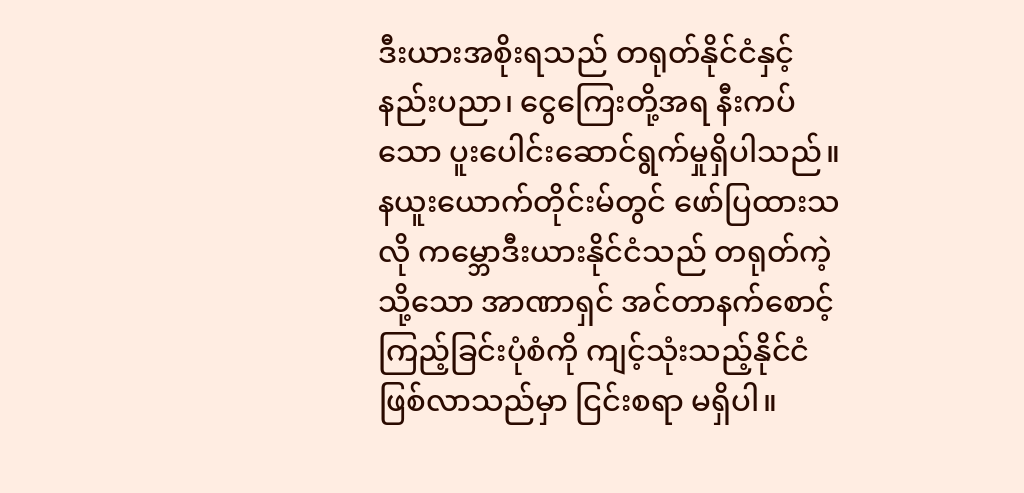ဒီးယားအစိုးရသည် တရုတ်နိုင်ငံနှင့် နည်းပညာ၊ ငွေကြေးတို့အရ နီးကပ်သော ပူးပေါင်းဆောင်ရွက်မှုရှိပါသည်။ နယူးယောက်တိုင်းမ်တွင် ဖော်ပြထားသလို ကမ္ဘောဒီးယားနိုင်ငံသည် တရုတ်ကဲ့သို့သော အာဏာရှင် အင်တာနက်စောင့်ကြည့်ခြင်းပုံစံကို ကျင့်သုံးသည့်နိုင်ငံ ဖြစ်လာသည်မှာ ငြင်းစရာ မရှိပါ။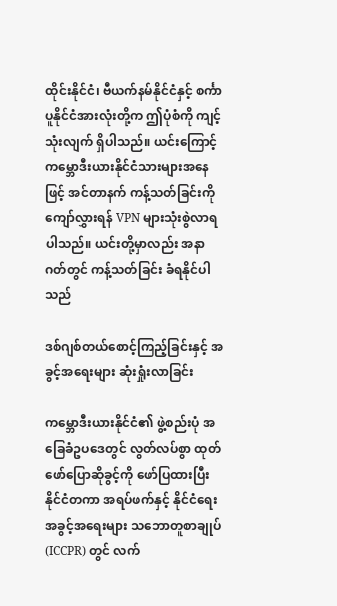ထိုင်းနိုင်ငံ၊ ဗီယက်နမ်နိုင်ငံနှင့် စင်္ကာပူနိုင်ငံအားလုံးတို့က ဤပုံစံကို ကျင့်သုံးလျက် ရှိပါသည်။ ယင်းကြောင့် ကမ္ဘောဒီးယားနိုင်ငံသားများအနေဖြင့် အင်တာနက် ကန့်သတ်ခြင်းကို ကျော်လွှားရန် VPN များသုံးစွဲလာရပါသည်။ ယင်းတို့မှာလည်း အနာဂတ်တွင် ကန့်သတ်ခြင်း ခံရနိုင်ပါသည်

ဒစ်ဂျစ်တယ်စောင့်ကြည့်ခြင်းနှင့် အခွင့်အရေးများ ဆုံးရှုံးလာခြင်း

ကမ္ဘောဒီးယားနိုင်ငံ၏ ဖွဲ့စည်းပုံ အခြေခံဥပဒေတွင် လွတ်လပ်စွာ ထုတ်ဖော်ပြောဆိုခွင့်ကို ဖော်ပြထားပြီး နိုင်ငံတကာ အရပ်ဖက်နှင့် နိုင်ငံရေးအခွင့်အရေးများ သဘောတူစာချုပ် (ICCPR) တွင် လက်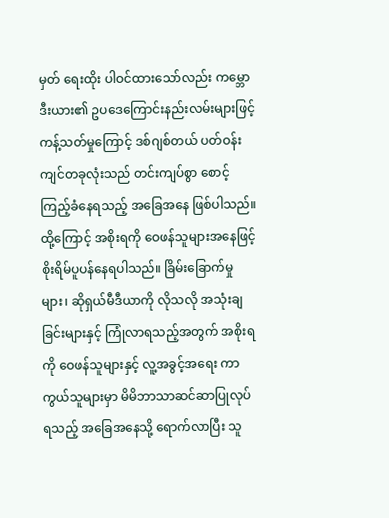မှတ် ရေးထိုး ပါဝင်ထားသော်လည်း ကမ္ဘောဒီးယား၏ ဥပဒေကြောင်းနည်းလမ်းများဖြင့် ကန့်သတ်မှုကြောင့် ဒစ်ဂျစ်တယ် ပတ်ဝန်းကျင်တခုလုံးသည် တင်းကျပ်စွာ စောင့်ကြည့်ခံနေရသည့် အခြေအနေ ဖြစ်ပါသည်။ ထို့ကြောင့် အစိုးရကို ဝေဖန်သူများအနေဖြင့် စိုးရိမ်ပူပန်နေရပါသည်။ ခြိမ်းခြောက်မှုများ၊ ဆိုရှယ်မီဒီယာကို လိုသလို အသုံးချခြင်းများနှင့် ကြုံလာရသည့်အတွက် အစိုးရကို ဝေဖန်သူများနှင့် လူ့အခွင့်အရေး ကာကွယ်သူများမှာ မိမိဘာသာဆင်ဆာပြုလုပ်ရသည့် အခြေအနေသို့ ရောက်လာပြီး သူ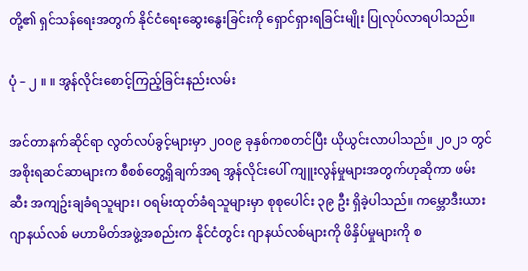တို့၏ ရှင်သန်ရေးအတွက် နိုင်ငံရေးဆွေးနွေးခြင်းကို ရှောင်ရှားရခြင်းမျိုး ပြုလုပ်လာရပါသည်။

ပုံ – ၂ ။ ။ အွန်လိုင်းစောင့်ကြည့်ခြင်းနည်းလမ်း

အင်တာနက်ဆိုင်ရာ လွတ်လပ်ခွင့်များမှာ ၂၀၀၉ ခုနှစ်ကစတင်ပြီး ယိုယွင်းလာပါသည်။ ၂၀၂၁ တွင် အစိုးရဆင်ဆာများက စီစစ်တွေ့ရှိချက်အရ အွန်လိုင်းပေါ် ကျူးလွန်မှုများအတွက်ဟုဆိုကာ ဖမ်းဆီး အကျဥ်းချခံရသူများ၊ ဝရမ်းထုတ်ခံရသူများမှာ စုစုပေါင်း ၃၉ ဦး ရှိခဲ့ပါသည်။ ကမ္ဘောဒီးယား ဂျာနယ်လစ် မဟာမိတ်အဖွဲ့အစည်းက နိုင်ငံတွင်း ဂျာနယ်လစ်များကို ဖိနှိပ်မှုများကို စ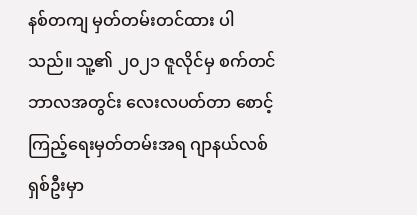နစ်တကျ မှတ်တမ်းတင်ထား ပါသည်။ သူ့၏ ၂၀၂၁ ဇူလိုင်မှ စက်တင်ဘာလအတွင်း လေးလပတ်တာ စောင့်ကြည့်ရေးမှတ်တမ်းအရ ဂျာနယ်လစ် ရှစ်ဦးမှာ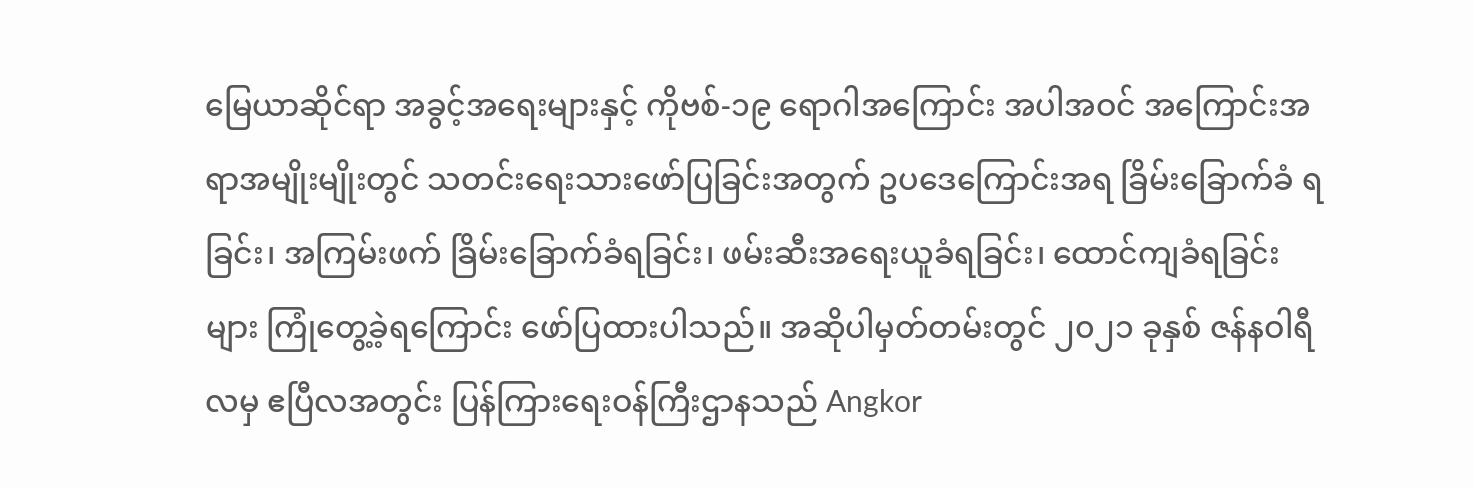မြေယာဆိုင်ရာ အခွင့်အရေးများနှင့် ကိုဗစ်-၁၉ ရောဂါအကြောင်း အပါအဝင် အကြောင်းအရာအမျိုးမျိုးတွင် သတင်းရေးသားဖော်ပြခြင်းအတွက် ဥပဒေကြောင်းအရ ခြိမ်းခြောက်ခံ ရခြင်း၊ အကြမ်းဖက် ခြိမ်းခြောက်ခံရခြင်း၊ ဖမ်းဆီးအရေးယူခံရခြင်း၊ ထောင်ကျခံရခြင်းများ ကြုံတွေ့ခဲ့ရကြောင်း ဖော်ပြထားပါသည်။ အဆိုပါမှတ်တမ်းတွင် ၂၀၂၁ ခုနှစ် ဇန်နဝါရီလမှ ဧပြီလအတွင်း ပြန်ကြားရေးဝန်ကြီးဌာနသည် Angkor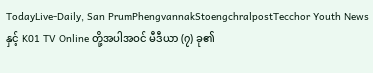TodayLive-Daily, San PrumPhengvannakStoengchralpostTecchor Youth News နှင့် K01 TV Online တို့အပါအဝင် မီဒီယာ (၇) ခု၏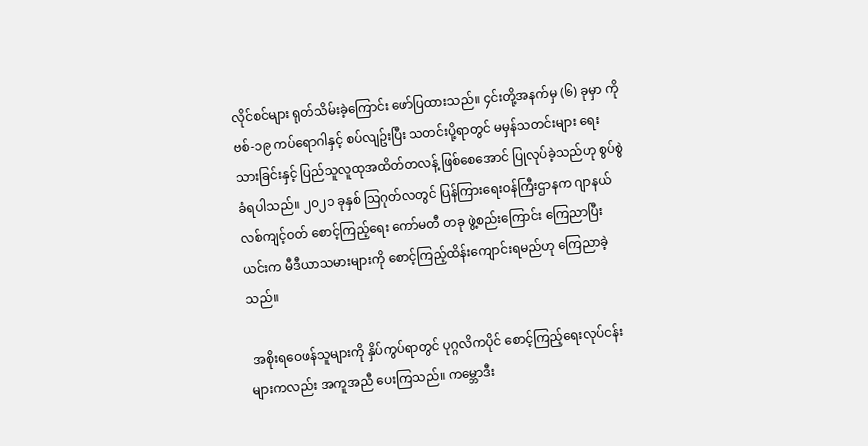လိုင်စင်များ ရုတ်သိမ်းခဲ့ကြောင်း ဖော်ပြထားသည်။ ၄င်းတို့အနက်မှ (၆) ခုမှာ ကိုဗစ်-၁၉ ကပ်ရောဂါနှင့် စပ်လျဥ်းပြီး သတင်းပို့ရာတွင် မမှန်သတင်းများ ရေးသားခြင်းနှင့် ပြည်သူလူထုအထိတ်တလန့် ဖြစ်စေအောင် ပြုလုပ်ခဲ့သည်ဟု စွပ်စွဲခံရပါသည်။ ၂၀၂၁ ခုနှစ် သြဂုတ်လတွင် ပြန်ကြားရေးဝန်ကြီးဌာနက ဂျာနယ်လစ်ကျင့်ဝတ် စောင့်ကြည့်ရေး ကော်မတီ တခု ဖွဲ့စည်းကြောင်း ကြေညာပြီး ယင်းက မီဒီယာသမားများကို စောင့်ကြည့်ထိန်းကျောင်းရမည်ဟု ကြေညာခဲ့သည်။

 အစိုးရဝေဖန်သူများကို နှိပ်ကွပ်ရာတွင် ပုဂ္ဂလိကပိုင် စောင့်ကြည့်ရေးလုပ်ငန်းများကလည်း အကူအညီ ပေးကြသည်။ ကမ္ဘောဒီး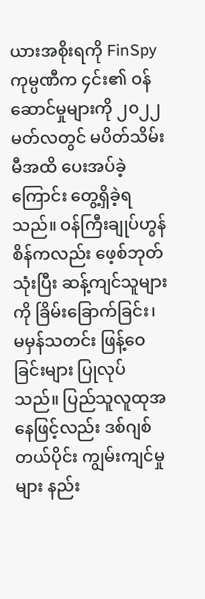ယားအစိုးရကို FinSpy ကုမ္ပဏီက ၄င်း၏ ဝန်ဆောင်မှုများကို ၂၀၂၂ မတ်လတွင် မပိတ်သိမ်းမီအထိ ပေးအပ်ခဲ့ကြောင်း တွေ့ရှိခဲ့ရသည်။ ဝန်ကြီးချုပ်ဟွန်စိန်ကလည်း ဖေ့စ်ဘုတ်သုံးပြီး ဆန့်ကျင်သူများကို ခြိမ်းခြောက်ခြင်း၊ မမှန်သတင်း ဖြန့်ဝေခြင်းများ ပြုလုပ်သည်။ ပြည်သူလူထုအနေဖြင့်လည်း ဒစ်ဂျစ်တယ်ပိုင်း ကျွမ်းကျင်မှုများ နည်း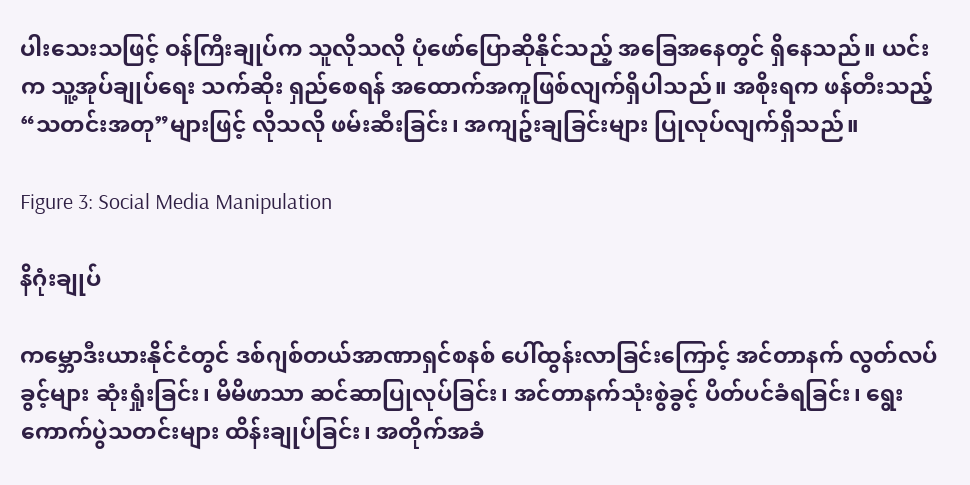ပါးသေးသဖြင့် ဝန်ကြီးချုပ်က သူလိုသလို ပုံဖော်ပြောဆိုနိုင်သည့် အခြေအနေတွင် ရှိနေသည်။ ယင်းက သူ့အုပ်ချုပ်ရေး သက်ဆိုး ရှည်စေရန် အထောက်အကူဖြစ်လျက်ရှိပါသည်။ အစိုးရက ဖန်တီးသည့် “သတင်းအတု”များဖြင့် လိုသလို ဖမ်းဆီးခြင်း၊ အကျဥ်းချခြင်းများ ပြုလုပ်လျက်ရှိသည်။

Figure 3: Social Media Manipulation

နိဂုံးချုပ်

ကမ္ဘောဒီးယားနိုင်ငံတွင် ဒစ်ဂျစ်တယ်အာဏာရှင်စနစ် ပေါ်ထွန်းလာခြင်းကြောင့် အင်တာနက် လွတ်လပ်ခွင့်များ ဆုံးရှုံးခြင်း၊ မိမိဖာသာ ဆင်ဆာပြုလုပ်ခြင်း၊ အင်တာနက်သုံးစွဲခွင့် ပိတ်ပင်ခံရခြင်း၊ ရွေးကောက်ပွဲသတင်းများ ထိန်းချုပ်ခြင်း၊ အတိုက်အခံ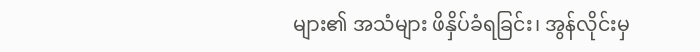များ၏ အသံများ ဖိနှိပ်ခံရခြင်း၊ အွန်လိုင်းမှ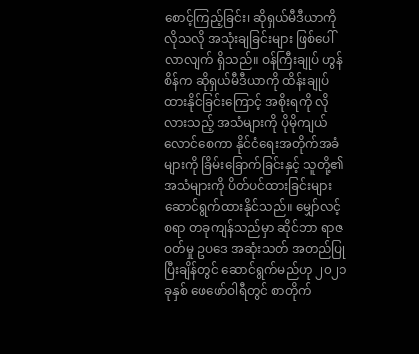စောင့်ကြည့်ခြင်း၊ ဆိုရှယ်မီဒီယာကို လိုသလို အသုံးချခြင်းများ ဖြစ်ပေါ်လာလျက် ရှိသည်။ ဝန်ကြီးချုပ် ဟွန်စိန်က ဆိုရှယ်မီဒီယာကို ထိန်းချုပ်ထားနိုင်ခြင်းကြောင့် အစိုးရကို လိုလားသည့် အသံများကို ပိုမိုကျယ်လောင်စေကာ နိုင်ငံရေးအတိုက်အခံများကို ခြိမ်းခြောက်ခြင်းနှင့် သူတို့၏ အသံများကို ပိတ်ပင်ထားခြင်းများ ဆောင်ရွက်ထားနိုင်သည်။ မျှော်လင့်စရာ တခုကျန်သည်မှာ ဆိုင်ဘာ ရာဇဝတ်မှု ဥပဒေ အဆုံးသတ် အတည်ပြုပြီးချိန်တွင် ဆောင်ရွက်မည်ဟု ၂၀၂၁ ခုနှစ် ဖေဖော်ဝါရီတွင် စာတိုက်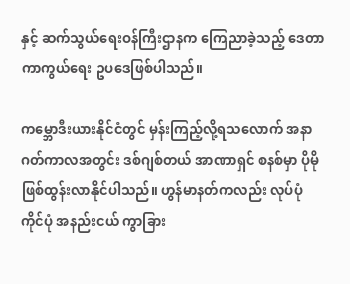နှင့် ဆက်သွယ်ရေးဝန်ကြီးဌာနက ကြေညာခဲ့သည့် ဒေတာ ကာကွယ်ရေး ဥပဒေဖြစ်ပါသည်။

ကမ္ဘောဒီးယားနိုင်ငံတွင် မှန်းကြည့်လို့ရသလောက် အနာဂတ်ကာလအတွင်း ဒစ်ဂျစ်တယ် အာဏာရှင် စနစ်မှာ ပိုမို ဖြစ်ထွန်းလာနိုင်ပါသည်။ ဟွန်မာနတ်ကလည်း လုပ်ပုံကိုင်ပုံ အနည်းငယ် ကွာခြား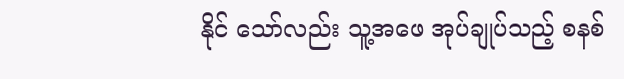နိုင် သော်လည်း သူ့အဖေ အုပ်ချုပ်သည့် စနစ်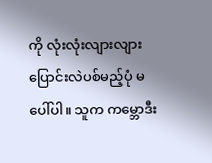ကို လုံးလုံးလျားလျား ပြောင်းလဲပစ်မည့်ပုံ မပေါ်ပါ။ သူက ကမ္ဘောဒီး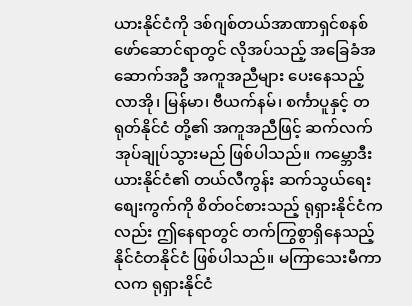ယားနိုင်ငံကို ဒစ်ဂျစ်တယ်အာဏာရှင်စနစ် ဖော်ဆောင်ရာတွင် လိုအပ်သည့် အခြေခံအဆောက်အဦ အကူအညီများ ပေးနေသည့် လာအို၊ မြန်မာ၊ ဗီယက်နမ်၊ စင်္ကာပူနှင့် တရုတ်နိုင်ငံ တို့၏ အကူအညီဖြင့် ဆက်လက် အုပ်ချုပ်သွားမည် ဖြစ်ပါသည်။ ကမ္ဘောဒီးယားနိုင်ငံ၏ တယ်လီကွန်း ဆက်သွယ်ရေး စျေးကွက်ကို စိတ်ဝင်စားသည့် ရုရှားနိုင်ငံကလည်း ဤနေရာတွင် တက်ကြွစွာရှိနေသည့် နိုင်ငံတနိုင်ငံ ဖြစ်ပါသည်။ မကြာသေးမီကာလက ရုရှားနိုင်ငံ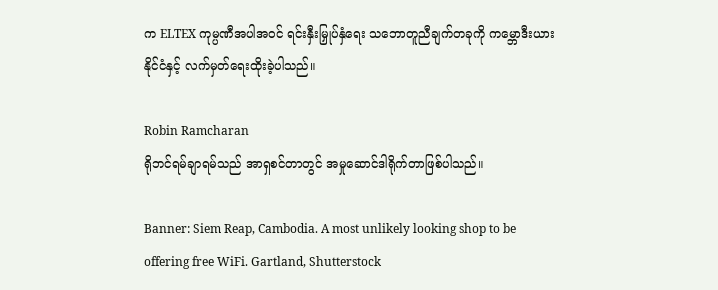က ELTEX ကုမ္ပဏီအပါအဝင် ရင်းနှီးမြှုပ်နှံရေး သဘောတူညီချက်တခုကို ကမ္ဘောဒီးယားနိုင်ငံနှင့် လက်မှတ်ရေးထိုးခဲ့ပါသည်။

Robin Ramcharan
ရိုဘင်ရမ်ချာရမ်သည် အာရှစင်တာတွင် အမှုဆောင်ဒါရိုက်တာဖြစ်ပါသည်။

Banner: Siem Reap, Cambodia. A most unlikely looking shop to be offering free WiFi. Gartland, Shutterstock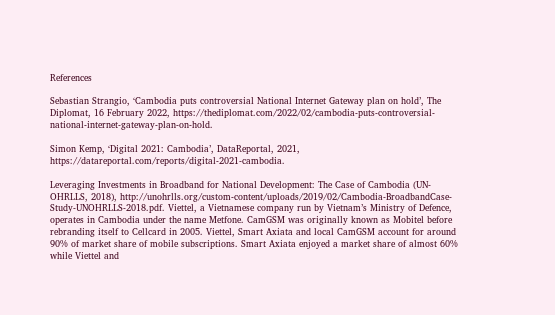References

Sebastian Strangio, ‘Cambodia puts controversial National Internet Gateway plan on hold’, The Diplomat, 16 February 2022, https://thediplomat.com/2022/02/cambodia-puts-controversial-national-internet-gateway-plan-on-hold.

Simon Kemp, ‘Digital 2021: Cambodia’, DataReportal, 2021, https://datareportal.com/reports/digital-2021-cambodia.

Leveraging Investments in Broadband for National Development: The Case of Cambodia (UN-OHRLLS, 2018), http://unohrlls.org/custom-content/uploads/2019/02/Cambodia-BroadbandCase-Study-UNOHRLLS-2018.pdf. Viettel, a Vietnamese company run by Vietnam’s Ministry of Defence, operates in Cambodia under the name Metfone. CamGSM was originally known as Mobitel before rebranding itself to Cellcard in 2005. Viettel, Smart Axiata and local CamGSM account for around 90% of market share of mobile subscriptions. Smart Axiata enjoyed a market share of almost 60% while Viettel and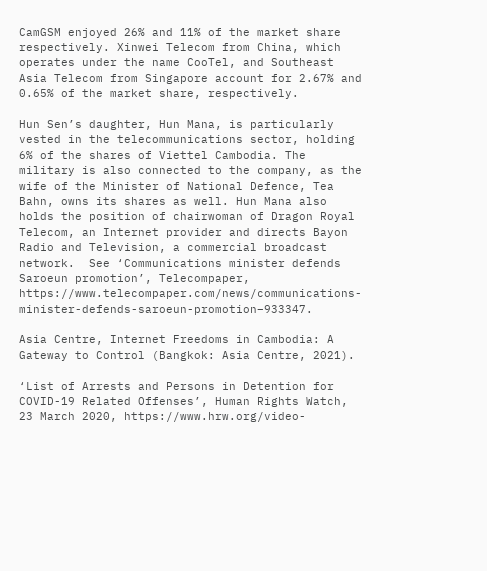CamGSM enjoyed 26% and 11% of the market share respectively. Xinwei Telecom from China, which operates under the name CooTel, and Southeast Asia Telecom from Singapore account for 2.67% and 0.65% of the market share, respectively.

Hun Sen’s daughter, Hun Mana, is particularly vested in the telecommunications sector, holding 6% of the shares of Viettel Cambodia. The military is also connected to the company, as the wife of the Minister of National Defence, Tea Bahn, owns its shares as well. Hun Mana also holds the position of chairwoman of Dragon Royal Telecom, an Internet provider and directs Bayon Radio and Television, a commercial broadcast network.  See ‘Communications minister defends Saroeun promotion’, Telecompaper, https://www.telecompaper.com/news/communications-minister-defends-saroeun-promotion–933347.

Asia Centre, Internet Freedoms in Cambodia: A Gateway to Control (Bangkok: Asia Centre, 2021).

‘List of Arrests and Persons in Detention for COVID-19 Related Offenses’, Human Rights Watch, 23 March 2020, https://www.hrw.org/video-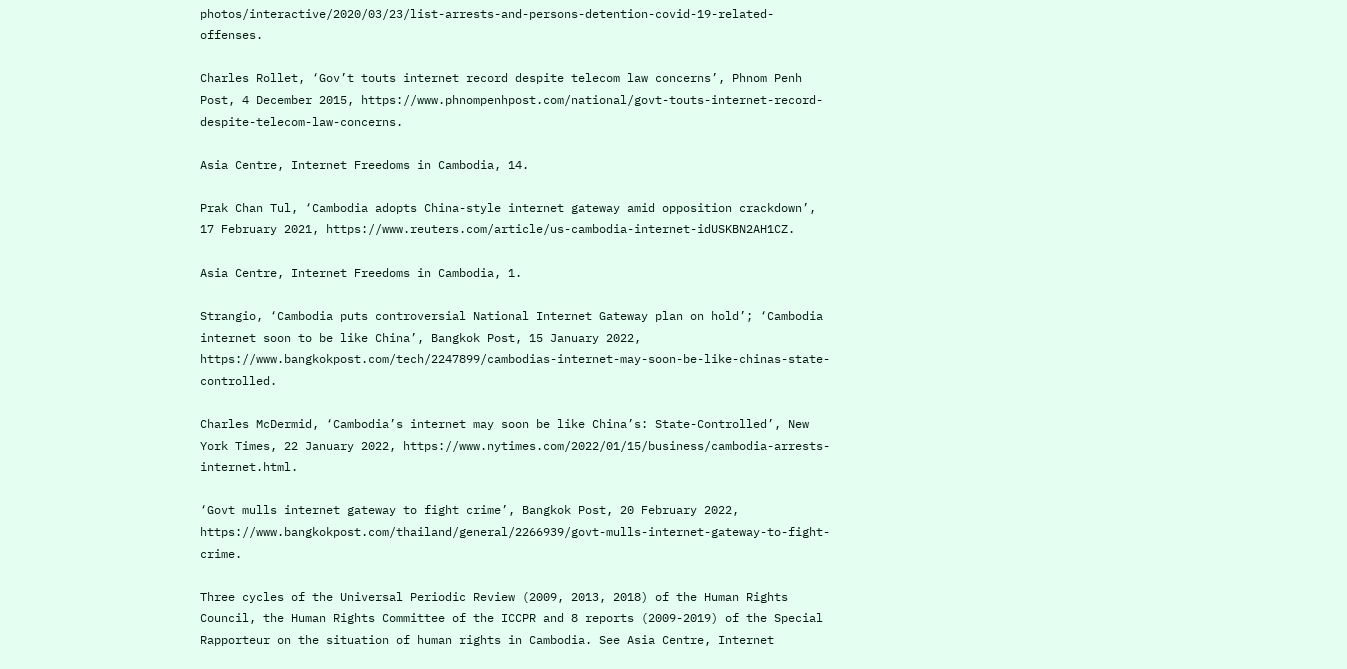photos/interactive/2020/03/23/list-arrests-and-persons-detention-covid-19-related-offenses.

Charles Rollet, ‘Gov’t touts internet record despite telecom law concerns’, Phnom Penh Post, 4 December 2015, https://www.phnompenhpost.com/national/govt-touts-internet-record-despite-telecom-law-concerns.

Asia Centre, Internet Freedoms in Cambodia, 14.

Prak Chan Tul, ‘Cambodia adopts China-style internet gateway amid opposition crackdown’, 17 February 2021, https://www.reuters.com/article/us-cambodia-internet-idUSKBN2AH1CZ.

Asia Centre, Internet Freedoms in Cambodia, 1.

Strangio, ‘Cambodia puts controversial National Internet Gateway plan on hold’; ‘Cambodia internet soon to be like China’, Bangkok Post, 15 January 2022, https://www.bangkokpost.com/tech/2247899/cambodias-internet-may-soon-be-like-chinas-state-controlled.

Charles McDermid, ‘Cambodia’s internet may soon be like China’s: State-Controlled’, New York Times, 22 January 2022, https://www.nytimes.com/2022/01/15/business/cambodia-arrests-internet.html.

‘Govt mulls internet gateway to fight crime’, Bangkok Post, 20 February 2022, https://www.bangkokpost.com/thailand/general/2266939/govt-mulls-internet-gateway-to-fight-crime.

Three cycles of the Universal Periodic Review (2009, 2013, 2018) of the Human Rights Council, the Human Rights Committee of the ICCPR and 8 reports (2009-2019) of the Special Rapporteur on the situation of human rights in Cambodia. See Asia Centre, Internet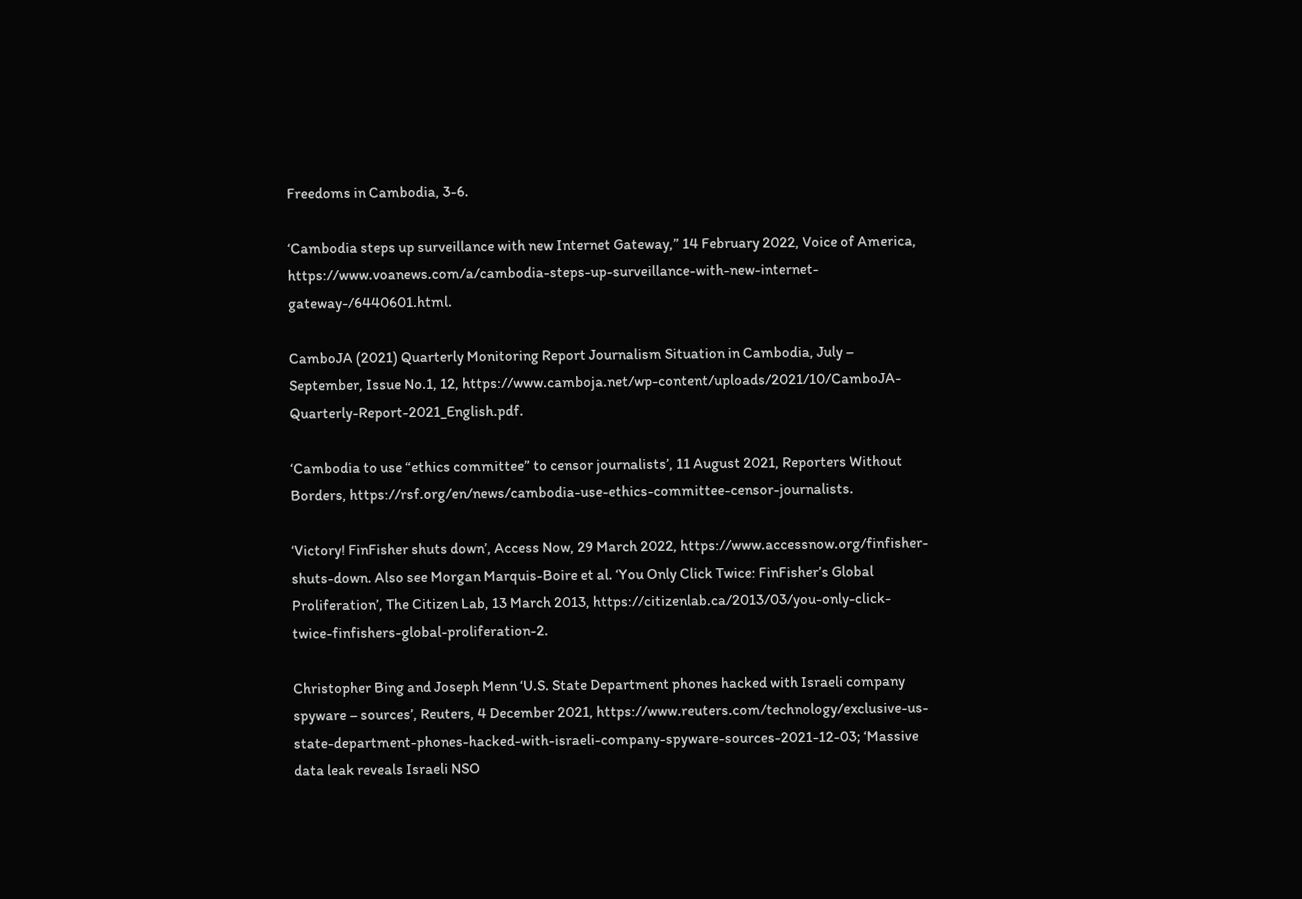Freedoms in Cambodia, 3-6.

‘Cambodia steps up surveillance with new Internet Gateway,” 14 February 2022, Voice of America, https://www.voanews.com/a/cambodia-steps-up-surveillance-with-new-internet-gateway-/6440601.html.

CamboJA (2021) Quarterly Monitoring Report Journalism Situation in Cambodia, July – September, Issue No.1, 12, https://www.camboja.net/wp-content/uploads/2021/10/CamboJA-Quarterly-Report-2021_English.pdf.

‘Cambodia to use “ethics committee” to censor journalists’, 11 August 2021, Reporters Without Borders, https://rsf.org/en/news/cambodia-use-ethics-committee-censor-journalists.

‘Victory! FinFisher shuts down’, Access Now, 29 March 2022, https://www.accessnow.org/finfisher-shuts-down. Also see Morgan Marquis-Boire et al. ‘You Only Click Twice: FinFisher’s Global Proliferation’, The Citizen Lab, 13 March 2013, https://citizenlab.ca/2013/03/you-only-click-twice-finfishers-global-proliferation-2.

Christopher Bing and Joseph Menn ‘U.S. State Department phones hacked with Israeli company spyware – sources’, Reuters, 4 December 2021, https://www.reuters.com/technology/exclusive-us-state-department-phones-hacked-with-israeli-company-spyware-sources-2021-12-03; ‘Massive data leak reveals Israeli NSO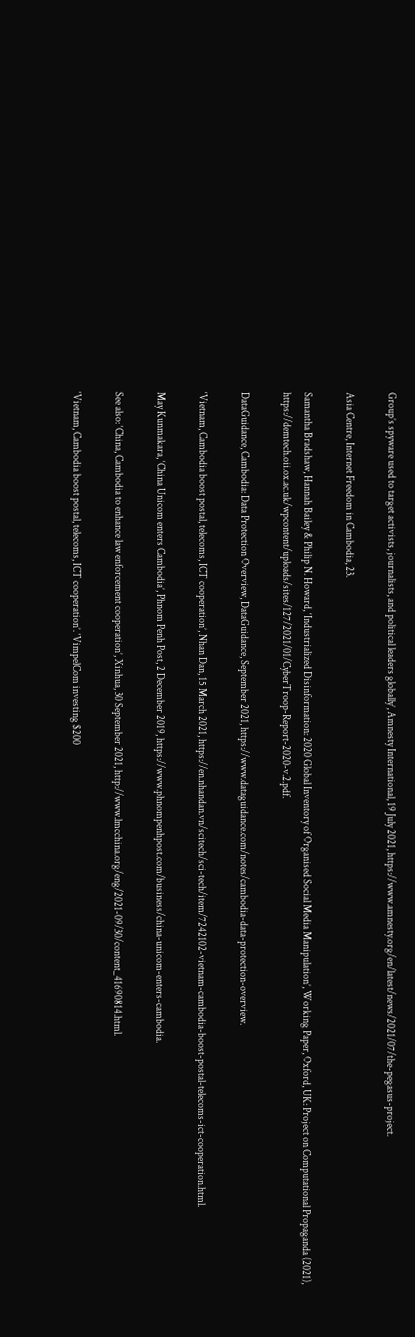Group’s spyware used to target activists, journalists, and political leaders globally’, Amnesty International, 19 July 2021, https://www.amnesty.org/en/latest/news/2021/07/the-pegasus-project.

Asia Centre, Internet Freedom in Cambodia, 23.

Samantha Bradshaw, Hannah Bailey & Philip N. Howard, ‘Industrialized Disinformation: 2020 Global Inventory of Organised Social Media Manipulation’, Working Paper, Oxford, UK: Project on Computational Propaganda (2021), https://demtech.oii.ox.ac.uk/wpcontent/uploads/sites/127/2021/01/CyberTroop-Report-2020-v.2.pdf.

DataGuidance, Cambodia: Data Protection Overview, DataGuidance, September 2021, https://www.dataguidance.com/notes/cambodia-data-protection-overview.

‘Vietnam, Cambodia boost postal, telecoms, ICT cooperation’, Nhan Dan, 15 March 2021, https://en.nhandan.vn/scitech/sci-tech/item/7242102-vietnam-cambodia-boost-postal-telecoms-ict-cooperation.html.

May Kunmakara, ‘China Unicom enters Cambodia’, Phnom Penh Post, 2 December 2019, https://www.phnompenhpost.com/business/china-unicom-enters-cambodia.

See also: ‘China, Cambodia to enhance law enforcement cooperation’, Xinhua, 30 September 2021, http://www.lmcchina.org/eng/2021-09/30/content_41690814.html.

‘Vietnam, Cambodia boost postal, telecoms, ICT cooperation’. ‘VimpelCom investing $200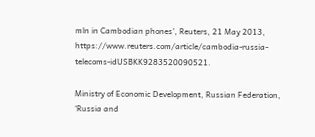mln in Cambodian phones’, Reuters, 21 May 2013, https://www.reuters.com/article/cambodia-russia-telecoms-idUSBKK9283520090521.

Ministry of Economic Development, Russian Federation, ‘Russia and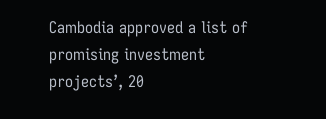Cambodia approved a list of promising investment projects’, 20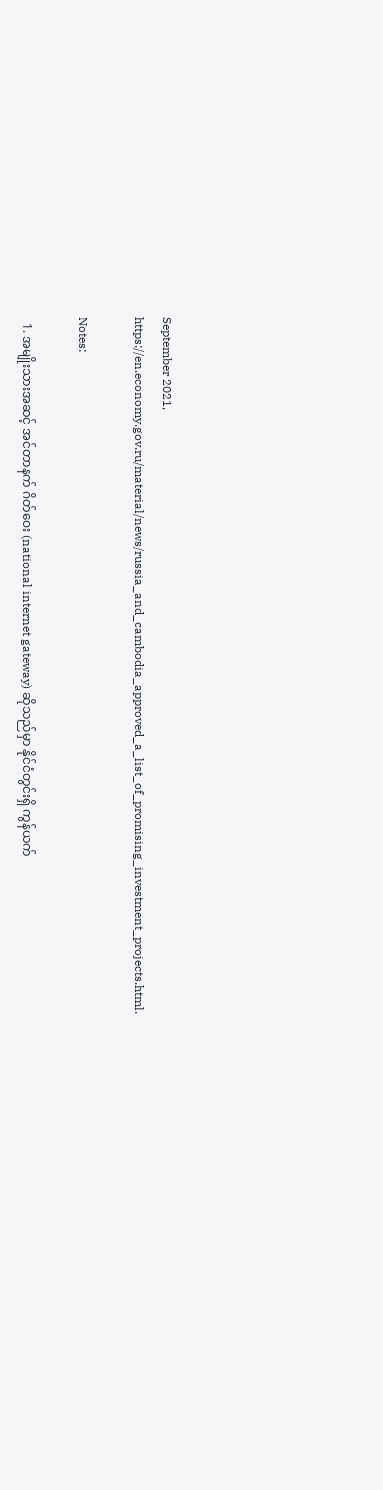September 2021, https://en.economy.gov.ru/material/news/russia_and_cambodia_approved_a_list_of_promising_investment_projects.html.

Notes:

  1. အမျိုးသားအဆင့် အင်တာနက် ဂိတ်ဝေး (national internet gateway) ဆိုသည်မှာ နိုင်ငံတွင်းရှိ ကွန်ယက်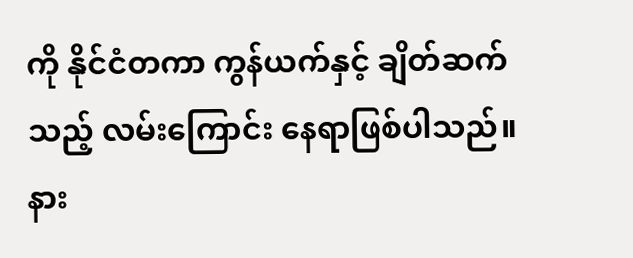ကို နိုင်ငံတကာ ကွန်ယက်နှင့် ချိတ်ဆက်သည့် လမ်းကြောင်း နေရာဖြစ်ပါသည်။  နား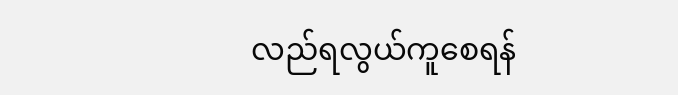လည်ရလွယ်ကူစေရန်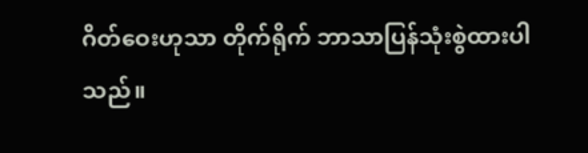ဂိတ်ဝေးဟုသာ တိုက်ရိုက် ဘာသာပြန်သုံးစွဲထားပါသည်။